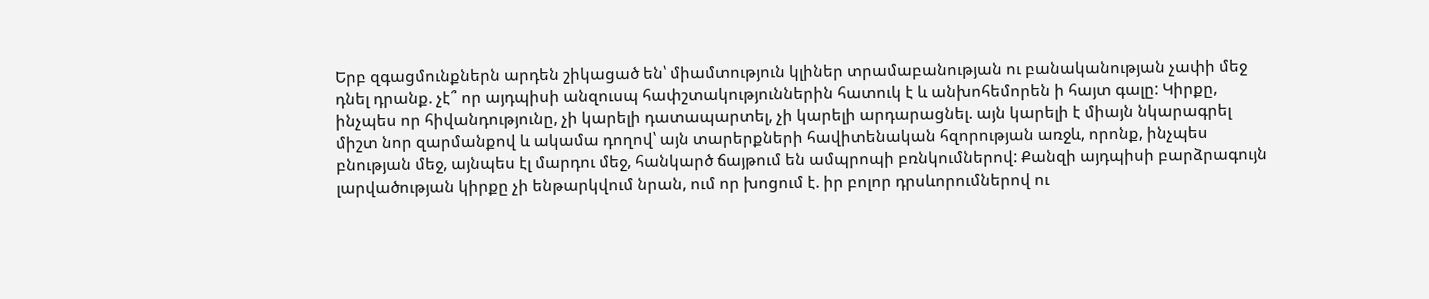Երբ զգացմունքներն արդեն շիկացած են՝ միամտություն կլիներ տրամաբանության ու բանականության չափի մեջ դնել դրանք. չէ՞ որ այդպիսի անզուսպ հափշտակություններին հատուկ է և անխոհեմորեն ի հայտ գալը: Կիրքը, ինչպես որ հիվանդությունը, չի կարելի դատապարտել, չի կարելի արդարացնել. այն կարելի է միայն նկարագրել միշտ նոր զարմանքով և ակամա դողով՝ այն տարերքների հավիտենական հզորության առջև, որոնք, ինչպես բնության մեջ, այնպես էլ մարդու մեջ, հանկարծ ճայթում են ամպրոպի բռնկումներով: Քանզի այդպիսի բարձրագույն լարվածության կիրքը չի ենթարկվում նրան, ում որ խոցում է. իր բոլոր դրսևորումներով ու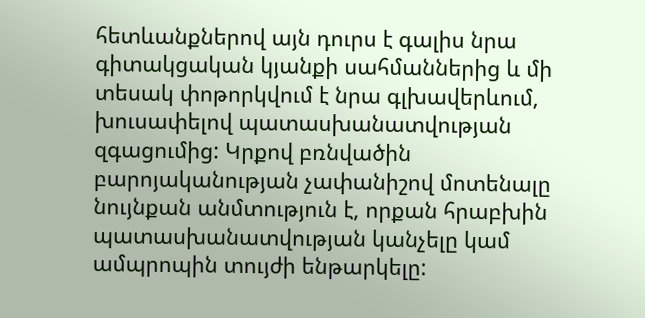հետևանքներով այն դուրս է գալիս նրա գիտակցական կյանքի սահմաններից և մի տեսակ փոթորկվում է նրա գլխավերևում, խուսափելով պատասխանատվության զգացումից: Կրքով բռնվածին բարոյականության չափանիշով մոտենալը նույնքան անմտություն է, որքան հրաբխին պատասխանատվության կանչելը կամ ամպրոպին տույժի ենթարկելը: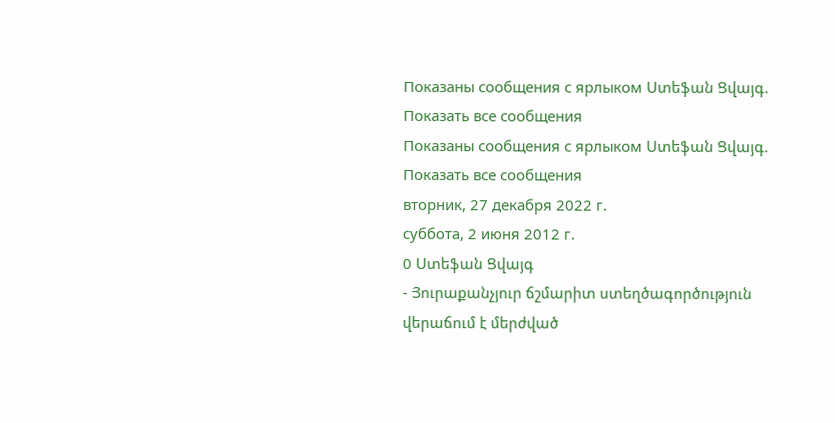Показаны сообщения с ярлыком Ստեֆան Ցվայգ. Показать все сообщения
Показаны сообщения с ярлыком Ստեֆան Ցվայգ. Показать все сообщения
вторник, 27 декабря 2022 г.
суббота, 2 июня 2012 г.
0 Ստեֆան Ցվայգ
- Յուրաքանչյուր ճշմարիտ ստեղծագործություն վերաճում է մերժված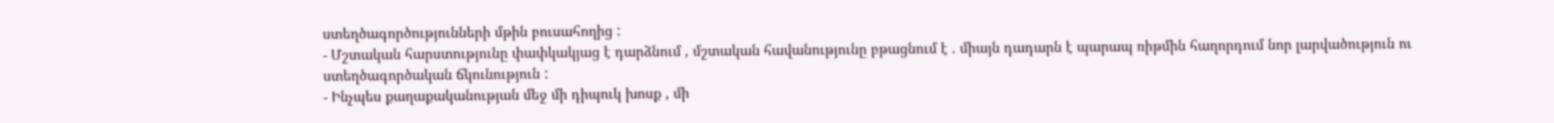ստեղծագործությունների մթին բուսահողից :
- Մշտական հարստությունը փափկակյաց է դարձնում , մշտական հավանությունը բթացնում է . միայն դադարն է պարապ ռիթմին հաղորդում նոր լարվածություն ու ստեղծագործական ճկունություն :
- Ինչպես քաղաքականության մեջ մի դիպուկ խոսք , մի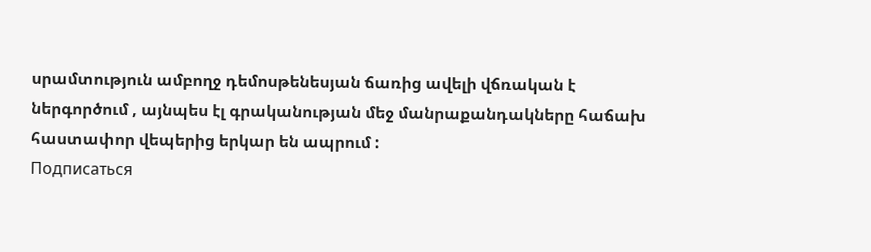սրամտություն ամբողջ դեմոսթենեսյան ճառից ավելի վճռական է ներգործում , այնպես էլ գրականության մեջ մանրաքանդակները հաճախ հաստափոր վեպերից երկար են ապրում :
Подписаться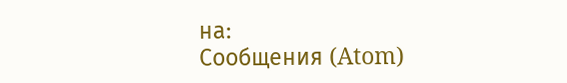на:
Сообщения (Atom)